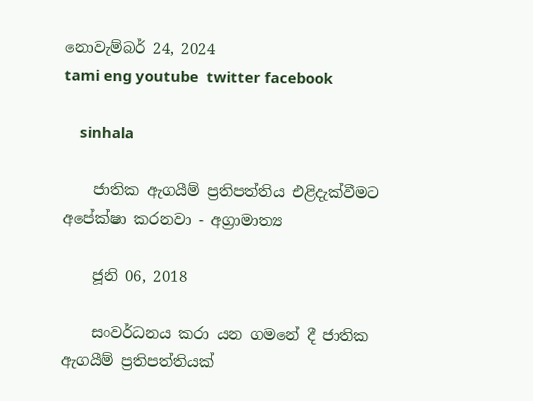නොවැම්බර් 24, 2024
tami eng youtube  twitter facebook

    sinhala

    ජාතික ඇගයීම් ප්‍රතිපත්තිය එළිදැක්වීමට අපේක්ෂා කරනවා - අග්‍රාමාත්‍ය

    ජූනි 06, 2018

    සංවර්ධනය කරා යන ගමනේ දී ජාතික ඇගයීම් ප්‍රතිපත්තියක්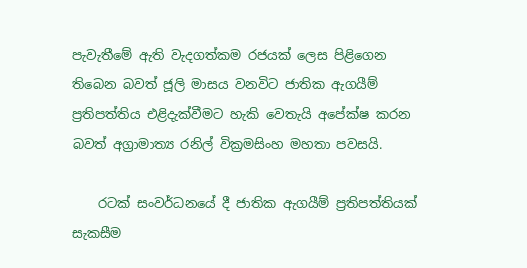පැවැතීමේ ඇති වැදගත්කම රජයක් ලෙස පිළිගෙන තිබෙන බවත් ජූලි මාසය වනවිට ජාතික ඇගයීම් ප්‍රතිපත්තිය එළිදැක්වීමට හැකි වෙතැයි අපේක්ෂ කරන බවත් අග්‍රාමාත්‍ය රනිල් වික්‍රමසිංහ මහතා පවසයි.

    රටක් සංවර්ධනයේ දී ජාතික ඇගයීම් ප්‍රතිපත්තියක් සැකසීම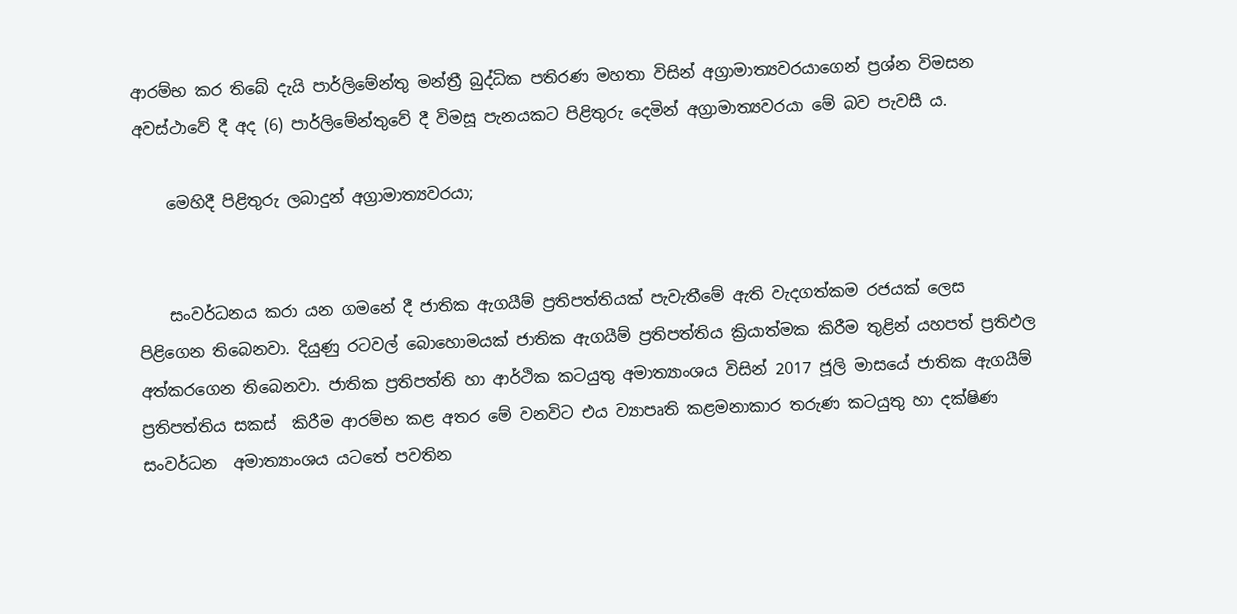ආරම්භ කර තිබේ දැයි පාර්ලිමේන්තු මන්ත්‍රී බුද්ධික පතිරණ මහතා විසින් අග්‍රාමාත්‍යවරයාගෙන් ප්‍රශ්න විමසන අවස්ථාවේ දී අද (6) පාර්ලිමේන්තුවේ දී විමසූ පැනයකට පිළිතුරු දෙමින් අග්‍රාමාත්‍යවරයා මේ බව පැවසී ය.

    මෙහිදී පිළිතුරු ලබාදුන් අග්‍රාමාත්‍යවරයා;


    සංවර්ධනය කරා යන ගමනේ දී ජාතික ඇගයීම් ප්‍රතිපත්තියක් පැවැතීමේ ඇති වැදගත්කම රජයක් ලෙස පිළිගෙන තිබෙනවා. දියුණු රටවල් බොහොමයක් ජාතික ඇගයීම් ප්‍රතිපත්තිය ක්‍රියාත්මක කිරීම තුළින් යහපත් ප්‍රතිඵල අත්කරගෙන තිබෙනවා. ජාතික ප්‍රතිපත්ති හා ආර්ථික කටයුතු අමාත්‍යාංශය විසින් 2017 ජූලි මාසයේ ජාතික ඇගයීම් ප්‍රතිපත්තිය සකස්  කිරීම ආරම්භ කළ අතර මේ වනවිට එය ව්‍යාපෘති කළමනාකාර තරුණ කටයුතු හා දක්ෂිණ සංවර්ධන  අමාත්‍යාංශය යටතේ පවතින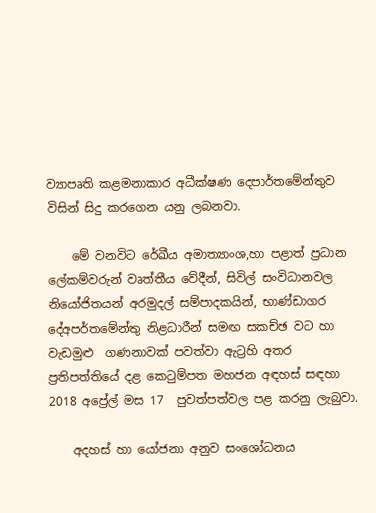ව්‍යාපෘති කළමනාකාර අධීක්ෂණ දෙපාර්තමේන්තුව විසින් සිදු කරගෙන යනු ලබනවා.

    මේ වනවිට රේඛීය අමාත්‍යාංශ,හා පළාත් ප්‍රධාන ලේකම්වරුන් වෘත්තීය වේදීන්, සිවිල් සංවිධානවල  නියෝජිතයන් අරමුදල් සම්පාදකයින්, භාණ්ඩාගර දේඅපර්තමේන්තු නිළධාරීන් සමඟ සකච්ඡ වට හා වැඩමුළු  ගණනාවක් පවත්වා ඇට්‍රහි අතර ප්‍රතිපත්තියේ දළ කෙටුම්පත මහජන අඳහස් සඳහා 2018 අප්‍රේල් මස 17  පුවත්පත්වල පළ කරනු ලැබුවා.

    අදහස් හා යෝජනා අනුව සංශෝධනය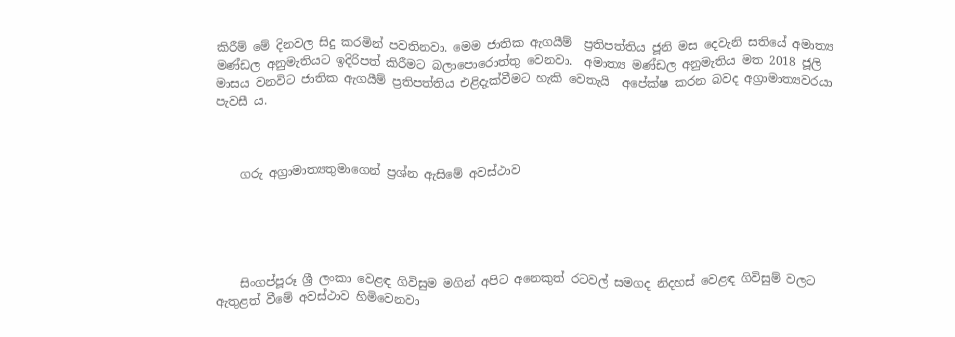කිරීම් මේ දිනවල සිදු කරමින් පවතිනවා. මෙම ජාතික ඇගයීම්  ප්‍රතිපත්තිය ජූනි මස දෙවැනි සතියේ අමාත්‍ය මණ්ඩල අනුමැතියට ඉදිරිපත් කිරීමට බලාපොරොත්තු වෙනවා.  අමාත්‍ය මණ්ඩල අනුමැතිය මත 2018 ජූලි මාසය වනවිට ජාතික ඇගයීම් ප්‍රතිපත්තිය එළිදැක්වීමට හැකි වෙතැයි  අපේක්ෂ කරන බවද අග්‍රාමාත්‍යවරයා පැවසී ය.



    ගරු අග්‍රාමාත්‍යතුමාගෙන් ප්‍රශ්න ඇසිමේ අවස්ථාව





    සිංගප්පූරූ ශ්‍රී ලංකා වෙළඳ ගිවිසුම මගින් අපිට අනෙකුත් රටවල් සමගද නිදහස් වෙළඳ ගිවිසුම් වලට ඇතුළත් වීමේ අවස්ථාව හිමිවෙනවා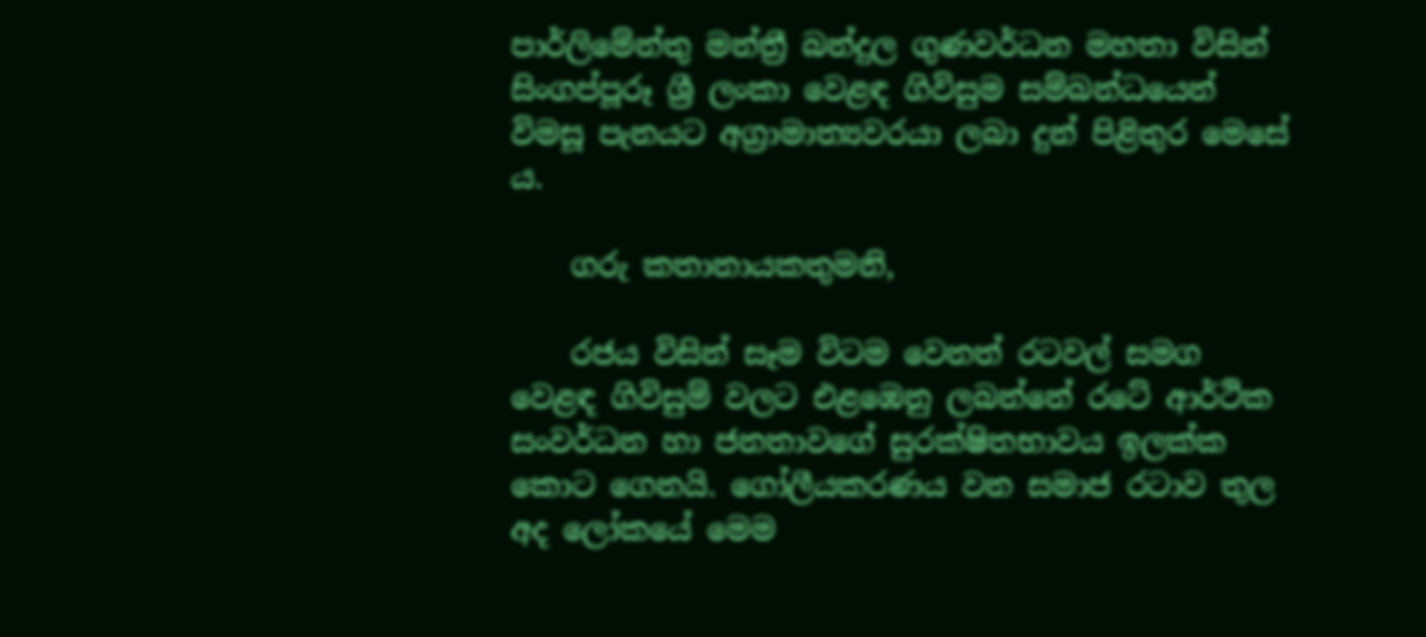පාර්ලිමේන්තු මන්ත්‍රී බන්දුල ගුණවර්ධන මහතා විසින් සිංගප්පූරූ ශ්‍රී ලංකා වෙළඳ ගිවිසුම සම්බන්ධයෙන් විමසූ පැනයට අග්‍රාමාත්‍යවරයා ලබා දුන් පිළිතුර මෙසේ ය.

    ගරු කතානායකතුමනි,

    රජය විසින් සෑම විටම වෙනත් රටවල් සමග වෙළඳ ගිවිසුම් වලට එළඹෙනු ලබන්නේ රටේ ආර්ථික සංවර්ධන හා ජනතාවගේ සුරක්ෂිතභාවය ඉලක්ක කොට ගෙනයි. ගෝලීයකරණය වන සමාජ රටාව තුල අද ලෝකයේ මෙම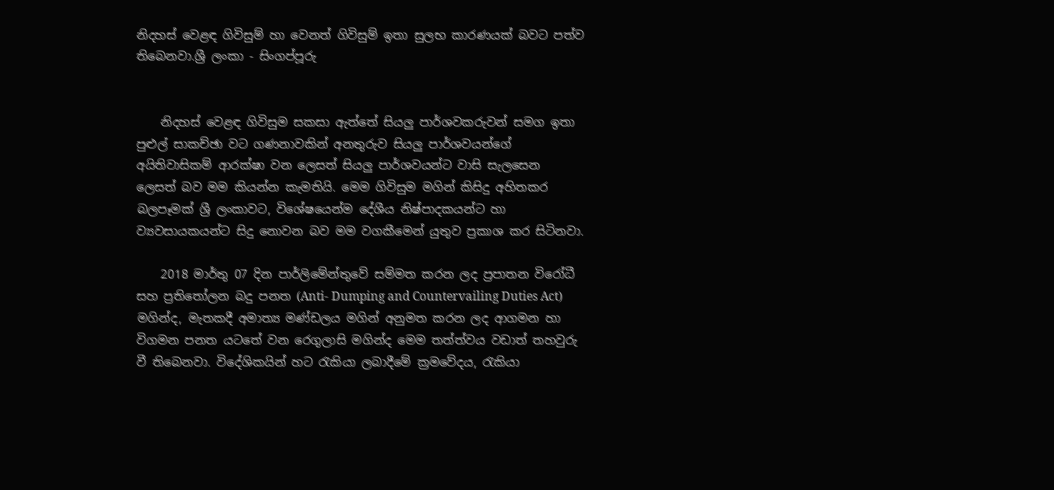නිදහස් වෙළඳ ගිවිසුම් හා වෙනත් ගිවිසුම් ඉතා සුලභ කාරණයක් බවට පත්ව තිබෙනවා.ශ්‍රී ලංකා - සිංගප්පූරු


    නිදහස් වෙළඳ ගිවිසුම සකසා ඇත්තේ සියලු පාර්ශවකරුවන් සමග ඉතා පුළුල් සාකච්ඡා වට ගණනාවකින් අනතුරුව සියලු පාර්ශවයන්ගේ අයිතිවාසිකම් ආරක්ෂා වන ලෙසත් සියලු පාර්ශවයන්ට වාසි සැලසෙන ලෙසත් බව මම කියන්න කැමතියි. මෙම ගිවිසුම මගින් කිසිදු අහිතකර බලපෑමක් ශ්‍රී ලංකාවට, විශේෂයෙන්ම දේශීය නිෂ්පාදකයන්ට හා ව්‍යවසායකයන්ට සිදු නොවන බව මම වගකීමෙන් යුතුව ප්‍රකාශ කර සිටිනවා.

    2018 මාර්තු 07 දින පාර්ලිමේන්තුවේ සම්මත කරන ලද ප්‍රපාතන විරෝධී සහ ප්‍රතිතෝලන බදු පනත (Anti- Dumping and Countervailing Duties Act) මගින්ද, මැතකදී අමාත්‍ය මණ්ඩලය මගින් අනුමත කරන ලද ආගමන හා විගමන පනත යටතේ වන රෙගුලාසි මගින්ද මෙම තත්ත්වය වඩාත් තහවුරු වී තිබෙනවා. විදේශිකයින් හට රැකියා ලබාදීමේ ක්‍රමවේදය, රැකියා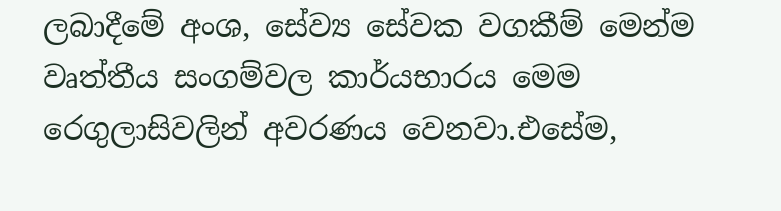ලබාදීමේ අංශ, සේව්‍ය සේවක වගකීම් මෙන්ම වෘත්තීය සංගම්වල කාර්යභාරය මෙම රෙගුලාසිවලින් අවරණය වෙනවා.එසේම,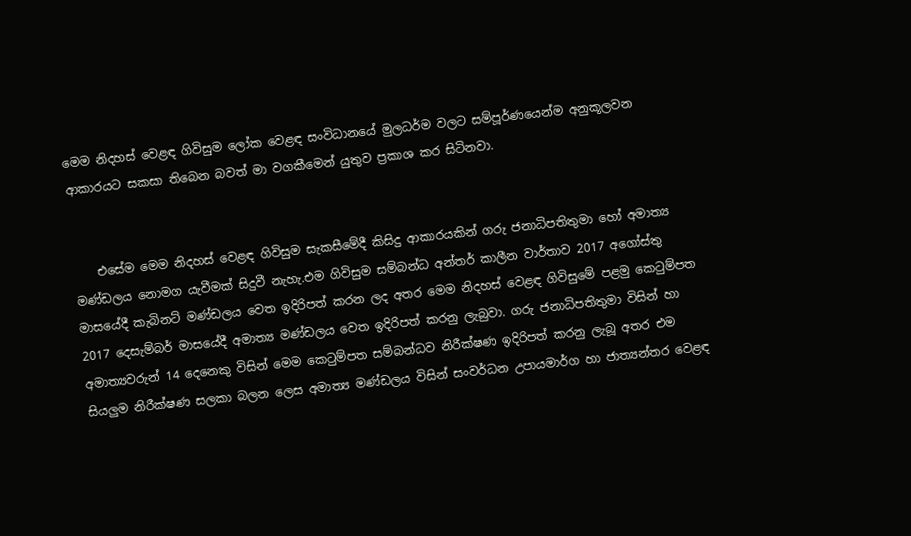මෙම නිදහස් වෙළඳ ගිවිසුම ලෝක වෙළඳ සංවිධානයේ මුලධර්ම වලට සම්පූර්ණයෙන්ම අනුකූලවන ආකාරයට සකසා තිබෙන බවත් මා වගකීමෙන් යුතුව ප්‍රකාශ කර සිටිනවා.


    එසේම මෙම නිදහස් වෙළඳ ගිවිසුම සැකසීමේදී කිසිදු ආකාරයකින් ගරු ජනාධිපතිතුමා හෝ අමාත්‍ය මණ්ඩලය නොමග යැවීමක් සිදුවී නැහැ.එම ගිවිසුම සම්බන්ධ අන්තර් කාලීන වාර්තාව 2017 අගෝස්තු මාසයේදී කැබිනට් මණ්ඩලය වෙත ඉදිරිපත් කරන ලද අතර මෙම නිදහස් වෙළඳ ගිවිසු‍මේ පළමු කෙටුම්පත 2017 දෙසැම්බර් මාසයේදී අමාත්‍ය මණ්ඩලය වෙත ඉදිරිපත් කරනු ලැබුවා. ගරු ජනාධිපතිතුමා විසින් හා අමාත්‍යවරුන් 14 දෙනෙකු විසින් මෙම කෙටුම්පත සම්බන්ධව නිරීක්ෂණ ඉදිරිපත් කරනු ලැබූ අතර එම සියලුම නිරීක්ෂණ සලකා බලන ලෙස අමාත්‍ය මණ්ඩලය විසින් සංවර්ධන උපායමාර්ග හා ජාත්‍යන්තර වෙළඳ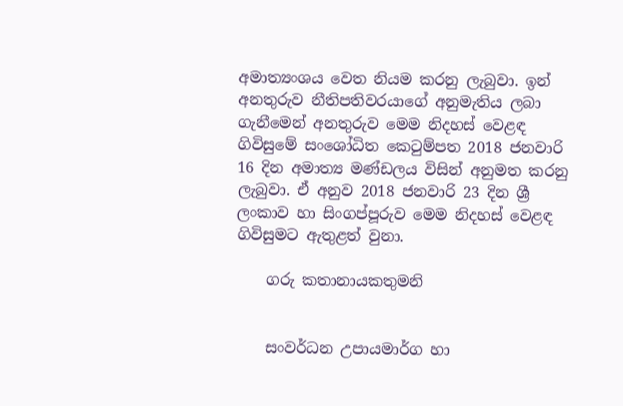අමාත්‍යංශය වෙත නියම කරනු ලැබුවා. ඉන් අනතුරුව නීතිපතිවරයාගේ අනුමැතිය ලබා ගැනීමෙන් අනතුරුව මෙම නිදහස් වෙළඳ ගිවිසුමේ සංශෝධිත කෙටුම්පත 2018 ජනවාරි 16 දින අමාත්‍ය මණ්ඩලය විසින් අනුමත කරනු ලැබුවා. ඒ අනුව 2018 ජනවාරි 23 දින ශ්‍රී ලංකාව හා සිංගප්පූරුව මෙම නිදහස් වෙළඳ ගිවිසුමට ඇතුළත් වුනා.

    ගරු කතානායකතුමනි


    සංවර්ධන උපායමාර්ග හා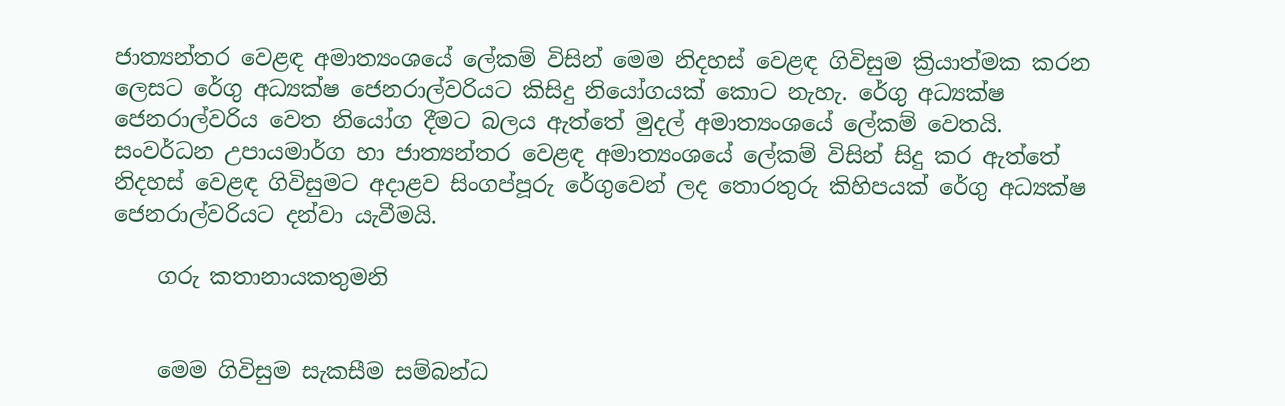ජාත්‍යන්තර වෙළඳ අමාත්‍යංශයේ ලේකම් විසින් මෙම නිදහස් වෙළඳ ගිවිසුම ක්‍රියාත්මක කරන ලෙසට රේගු අධ්‍යක්ෂ ජෙනරාල්වරියට කිසිදු නියෝගයක් කොට නැහැ. රේගු අධ්‍යක්ෂ ජෙනරාල්වරිය වෙත නියෝග දීමට බලය ඇත්තේ මුදල් අමාත්‍යංශයේ ලේකම් වෙතයි. සංවර්ධන උපායමාර්ග හා ජාත්‍යන්තර වෙළඳ අමාත්‍යංශයේ ලේකම් විසින් සිදු කර ඇත්තේ නිදහස් වෙළඳ ගිවිසුමට අදාළව සිංගප්පූරු රේගුවෙන් ලද තොරතුරු කිහිපයක් රේගු අධ්‍යක්ෂ ජෙනරාල්වරියට දන්වා යැවීමයි.

    ගරු කතානායකතුමනි


    මෙම ගිවිසුම සැකසීම සම්බන්ධ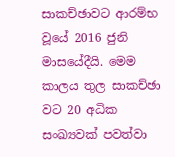සාකච්ඡාවට ආරම්භ වූයේ 2016 ජුනි මාසයේදීයි. මෙම කාලය තුල සාකච්ඡා වට 20 අධික සංඛ්‍යවක් පවත්වා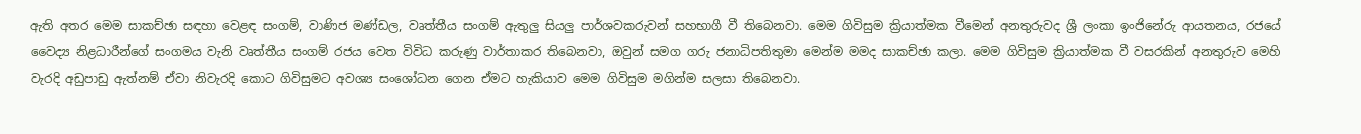ඇති අතර මෙම සාකච්ඡා සඳහා වෙළඳ සංගම්, වාණිජ මණ්ඩල, වෘත්තීය සංගම් ඇතුලු සියලු පාර්ශවකරුවන් සහභාගී වී තිබෙනවා. මෙම ගිවිසුම ක්‍රියාත්මක වීමෙන් අනතුරුවද ශ්‍රී ලංකා ඉංජිනේරු ආයතනය, රජයේ වෛද්‍ය නිළධාරීන්ගේ සංගමය වැනි වෘත්තීය සංගම් රජය වෙත විවිධ කරුණු වාර්තාකර තිබෙනවා, ඔවුන් සමග ගරු ජනාධිපතිතුමා මෙන්ම මමද සාකච්ඡා කලා. මෙම ගිවිසුම ක්‍රියාත්මක වී වසරකින් අනතුරුව මෙහි වැරදි අඩුපාඩු ඇත්නම් ඒවා නිවැරදි කොට ගිවිසුමට අවශ්‍ය සංශෝධන ගෙන ඒමට හැකියාව මෙම ගිවිසුම මගින්ම සලසා තිබෙනවා.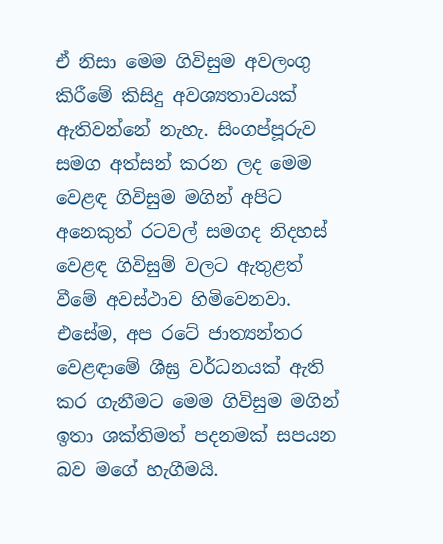ඒ නිසා මෙම ගිවිසුම අවලංගු කිරීමේ කිසිදු අවශ්‍යතාවයක් ඇතිවන්නේ නැහැ. සිංගප්පූරුව සමග අත්සන් කරන ලද මෙම වෙළඳ ගිවිසුම මගින් අපිට අනෙකුත් රටවල් සමගද නිදහස් වෙළඳ ගිවිසුම් වලට ඇතුළත් වීමේ අවස්ථාව හිමිවෙනවා. එසේම, අප රටේ ජාත්‍යන්තර වෙළඳාමේ ශීඝ්‍ර වර්ධනයක් ඇති කර ගැනීමට මෙම ගිවිසුම මගින් ඉතා ශක්තිමත් පදනමක් සපයන බව මගේ හැගීමයි.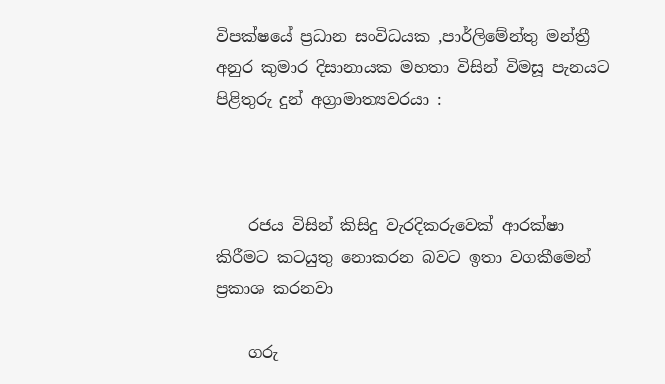විපක්ෂයේ ප්‍රධාන සංවිධයක ,පාර්ලිමේන්තු මන්ත්‍රී අනුර කුමාර දිසානායක මහතා විසින් විමසූ පැනයට පිළිතුරු දුන් අග්‍රාමාත්‍යවරයා :



    රජය විසින් කිසිදු වැරදිකරුවෙක් ආරක්ෂා කිරීමට කටයුතු නොකරන බවට ඉතා වගකීමෙන් ප්‍රකාශ කරනවා

    ගරු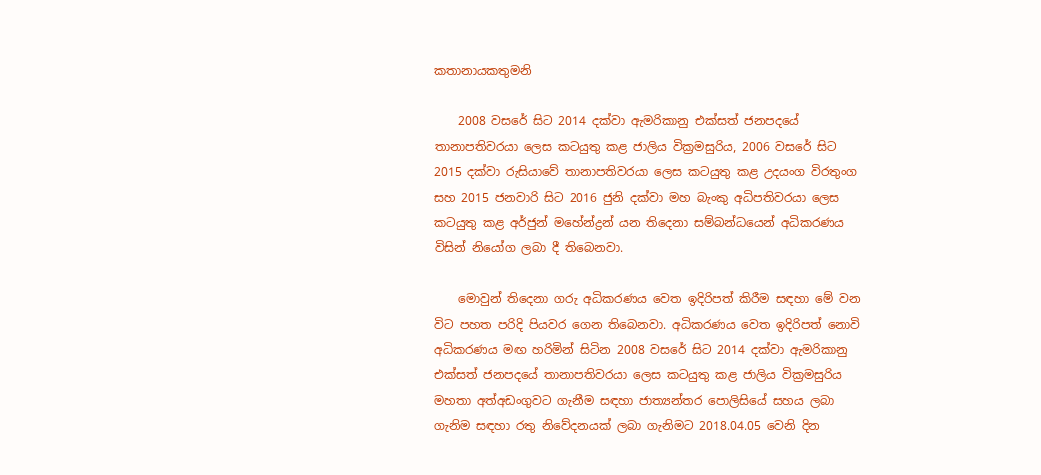කතානායකතුමනි

    2008 වසරේ සිට 2014 දක්වා ඇමරිකානු එක්සත් ජනපදයේ තානාපතිවරයා ලෙස කටයුතු කළ ජාලිය වික්‍රමසුරිය, 2006 වසරේ සිට 2015 දක්වා රුසියාවේ තානාපතිවරයා ලෙස කටයුතු කළ උදයංග විරතුංග සහ 2015 ජනවාරි සිට 2016 ජුනි දක්වා මහ බැංකු අධිපතිවරයා ලෙස කටයුතු කළ අර්ජුන් මහේන්ද්‍රන් යන තිදෙනා සම්බන්ධයෙන් අධිකරණය විසින් නියෝග ලබා දී තිබෙනවා.

    මොවුන් තිදෙනා ගරු අධිකරණය වෙත ඉදිරිපත් කිරීම සඳහා මේ වන විට පහත පරිදි පියවර ගෙන තිබෙනවා. අධිකරණය වෙත ඉදිරිපත් නොවි අධිකරණය මඟ හරිමින් සිටින 2008 වසරේ සිට 2014 දක්වා ඇමරිකානු එක්සත් ජනපදයේ තානාපතිවරයා ලෙස කටයුතු කළ ජාලිය වික්‍රමසුරිය මහතා අත්අඩංගුවට ගැනීම සඳහා ජාත්‍යන්තර පොලිසියේ සහය ලබා ගැනිම සඳහා රතු නිවේදනයක් ලබා ගැනිමට 2018.04.05 වෙනි දින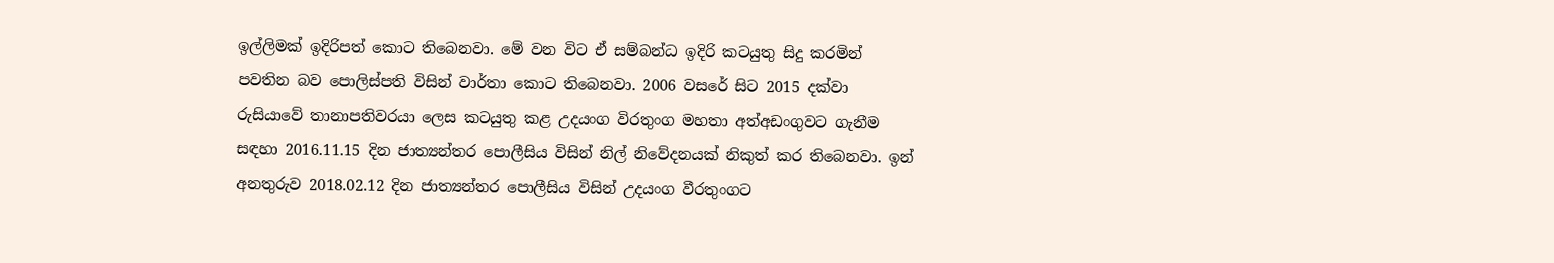ඉල්ලිමක් ඉදිරිපත් කොට තිබෙනවා. මේ වන විට ඒ සම්බන්ධ ඉදිරි කටයුතු සිදු කරමින් පවතින බව පොලිස්පති විසින් වාර්තා කොට තිබෙනවා. 2006 වසරේ සිට 2015 දක්වා රුසියාවේ තානාපතිවරයා ලෙස කටයුතු කළ උදයංග විරතුංග මහතා අත්අඩංගුවට ගැනීම සඳහා 2016.11.15 දින ජාත්‍යන්තර පොලීසිය විසින් නිල් නිවේදනයක් නිකුත් කර තිබෙනවා. ඉන් අනතුරුව 2018.02.12 දින ජාත්‍යන්තර පොලීසිය විසින් උදයංග වීරතුංගට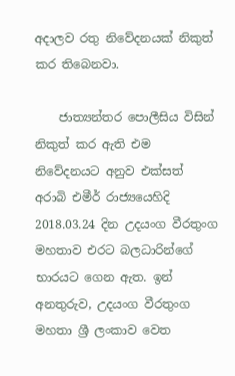අදාලව රතු නිවේදනයක් නිකුත් කර තිබෙනවා.

    ජාත්‍යන්තර පොලීසිය විසින් නිකුත් කර ඇති එම නිවේදනයට අනුව එක්සත් අරාබි එමීර් රාජ්‍යයෙහිදි 2018.03.24 දින උදයංග වීරතුංග මහතාව එරට බලධාරින්ගේ භාරයට ගෙන ඇත. ඉන් අනතුරුව, උදයංග වීරතුංග මහතා ශ්‍රී ලංකාව වෙත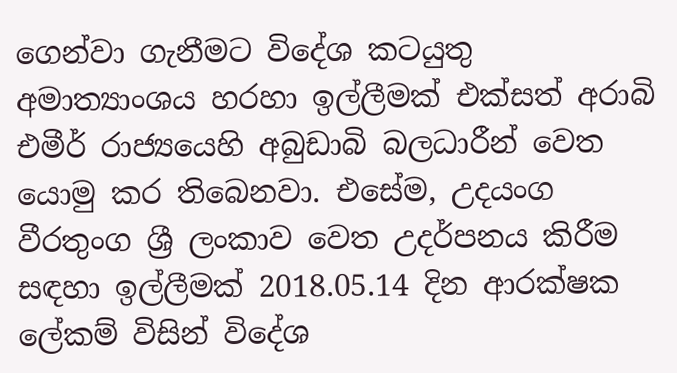ගෙන්වා ගැනීමට විදේශ කටයුතු අමාත්‍යාංශය හරහා ඉල්ලීමක් එක්සත් අරාබි එමීර් රාජ්‍යයෙහි අබුඩාබි බලධාරීන් වෙත යොමු කර තිබෙනවා. එසේම, උදයංග වීරතුංග ශ්‍රී ලංකාව වෙත උදර්පනය කිරීම සඳහා ඉල්ලීමක් 2018.05.14 දින ආරක්ෂක ලේකම් විසින් විදේශ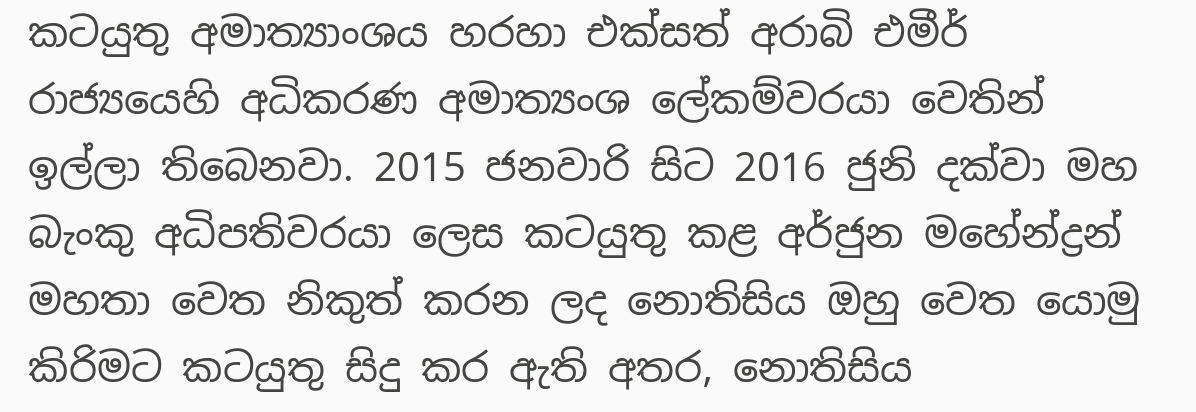කටයුතු අමාත්‍යාංශය හරහා එක්සත් අරාබි එමීර් රාජ්‍යයෙහි අධිකරණ අමාත්‍යංශ ලේකම්වරයා වෙතින් ඉල්ලා තිබෙනවා. 2015 ජනවාරි සිට 2016 ජුනි දක්වා මහ බැංකු අධිපතිවරයා ලෙස කටයුතු කළ අර්ජුන මහේන්ද්‍රන් මහතා වෙත නිකුත් කරන ලද නොතිසිය ඔහු වෙත යොමු කිරිමට කටයුතු සිදු කර ඇති අතර, නොතිසිය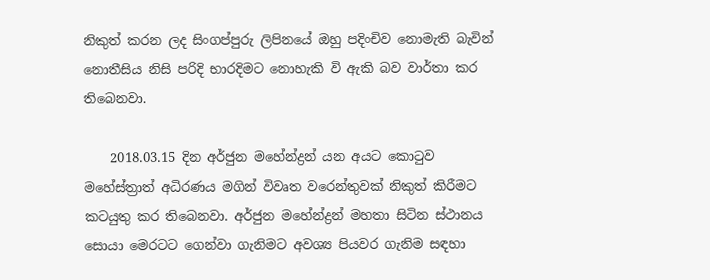නිකුත් කරන ලද සිංගප්පුරු ලිපිනයේ ඔහු පදිංචිව නොමැති බැවින් නොතීසිය නිසි පරිදි භාරදිමට නොහැකි වි ඇකි බව වාර්තා කර තිබෙනවා.

    2018.03.15 දින අර්ජුන මහේන්ද්‍රන් යන අයට කොටුව මහේස්ත්‍රාත් අධිරණය මගින් විවෘත වරෙන්තුවක් නිකුත් කිරීමට කටයුතු කර තිබෙනවා. අර්ජුන මහේන්ද්‍රන් මහතා සිටින ස්ථානය සොයා මෙරටට ගෙන්වා ගැනිමට අවශ්‍ය පියවර ගැනිම සඳහා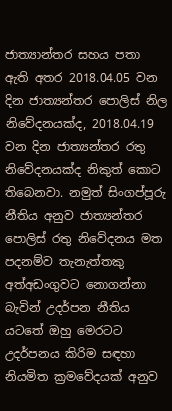ජාත්‍යාන්තර සහය පතා ඇති අතර 2018.04.05 වන දින ජාත්‍යන්තර පොලිස් නිල නිවේදනයක්ද, 2018.04.19 වන දින ජාත්‍යන්තර රතු නිවේදනයක්ද නිකුත් කොට තිබෙනවා. නමුත් සිංගප්පූරු නීතිය අනුව ජාත්‍යන්තර පොලිස් රතු නිවේදනය මත පදනම්ව තැනැත්තකු අත්අඩංගුවට නොගන්නා බැවින් උදර්පන නීතිය යටතේ ඔහු මෙරටට උදර්පනය කිරිම සඳහා නියමිත ක්‍රමවේදයක් අනුව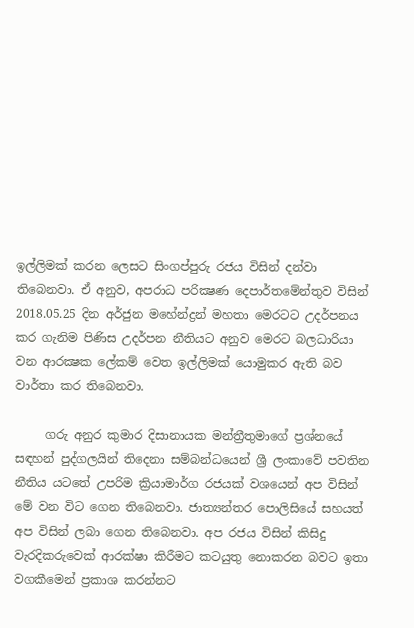ඉල්ලිමක් කරන ලෙසට සිංගප්පුරු රජය විසින් දන්වා තිබෙනවා. ඒ අනුව, අපරාධ පරික්‍ෂණ දෙපාර්තමේන්තුව විසින් 2018.05.25 දින අර්ජුන මහේන්ද්‍රන් මහතා මෙරටට උදර්පනය කර ගැනිම පිණිස උදර්පන නීතියට අනුව මෙරට බලධාරියා වන ආරක්‍ෂක ලේකම් වෙත ඉල්ලිමක් යොමුකර ඇති බව වාර්තා කර තිබෙනවා.

     ගරු අනුර කුමාර දිසානායක මන්ත්‍රීතුමාගේ ප්‍රශ්නයේ සඳහන් පුද්ගලයින් තිදෙනා සම්බන්ධයෙන් ශ්‍රී ලංකාවේ පවතින නීතිය යටතේ උපරිම ක්‍රියාමාර්ග රජයක් වශයෙන් අප විසින් මේ වන විට ගෙන තිබෙනවා. ජාත්‍යන්තර පොලිසියේ සහයත් අප විසින් ලබා ගෙන තිබෙනවා. අප රජය විසින් කිසිදු වැරදිකරුවෙක් ආරක්ෂා කිරීමට කටයුතු නොකරන බවට ඉතා වගකීමෙන් ප්‍රකාශ කරන්නට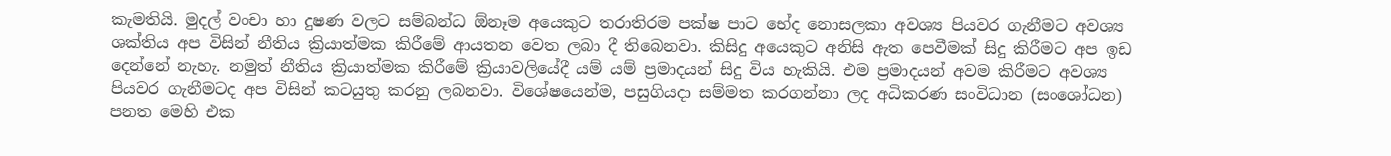කැමතියි. මුදල් වංචා හා දුෂණ වලට සම්බන්ධ ඕනෑම අයෙකුට තරාතිරම පක්ෂ පාට භේද නොසලකා අවශ්‍ය පියවර ගැනීමට අවශ්‍ය ශක්තිය අප විසින් නීතිය ක්‍රියාත්මක කිරීමේ ආයතන වෙත ලබා දී තිබෙනවා. කිසිදු අයෙකුට අනිසි ඇත පෙවීමක් සිදු කිරීමට අප ඉඩ දෙන්නේ නැහැ. නමුත් නීතිය ක්‍රියාත්මක කිරීමේ ක්‍රියාවලියේදී යම් යම් ප්‍රමාදයන් සිදු විය හැකියි. එම ප්‍රමාදයන් අවම කිරීමට අවශ්‍ය පියවර ගැනීමටද අප විසින් කටයුතු කරනු ලබනවා. විශේෂයෙන්ම, පසුගියදා සම්මත කරගන්නා ලද අධිකරණ සංවිධාන (සංශෝධන) පනත මෙහි එක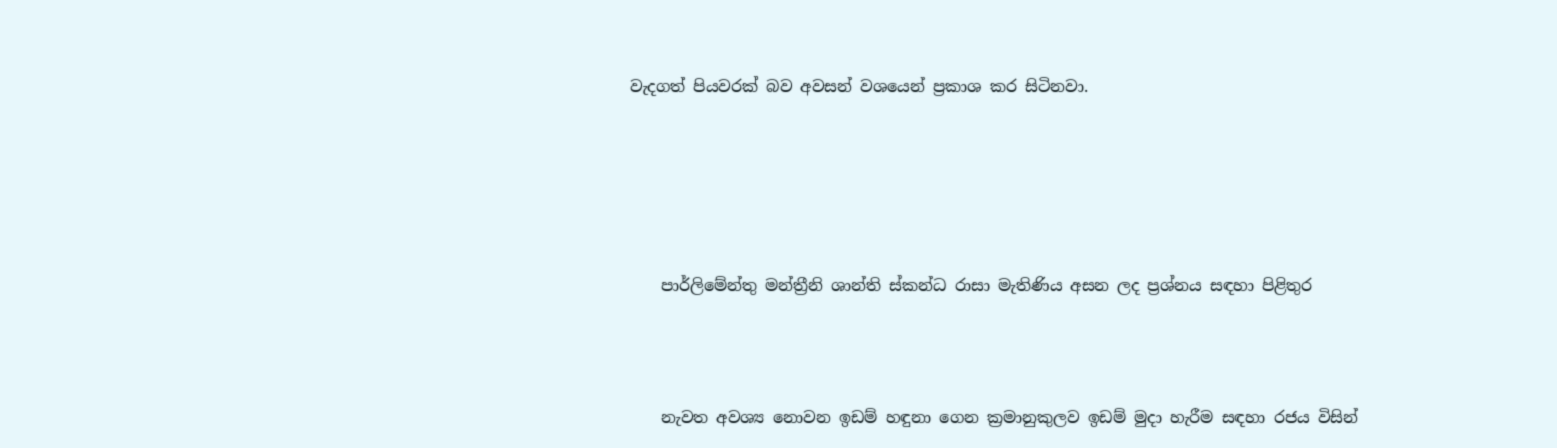වැදගත් පියවරක් බව අවසන් වශයෙන් ප්‍රකාශ කර සිටිනවා.





    පාර්ලිමේන්තු මන්ත්‍රීනි ශාන්ති ස්කන්ධ රාසා මැතිණිය අසන ලද ප්‍ර‍ශ්නය සඳහා පිළිතුර



    නැවත අවශ්‍ය නොවන ඉඩම් හඳුනා ගෙන ක්‍රමානුකුලව ඉඩම් මුදා හැරීම සඳහා රජය විසින්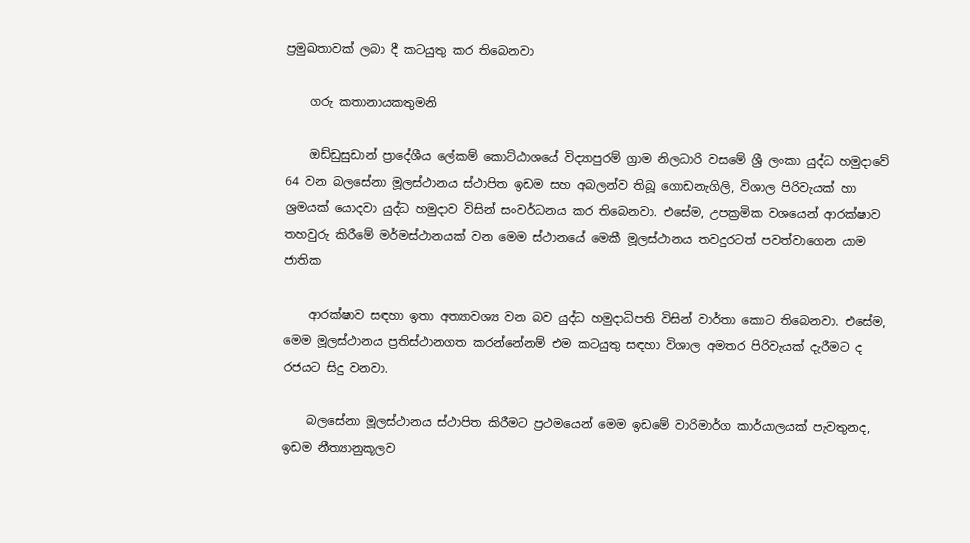ප්‍රමුඛතාවක් ලබා දී කටයුතු කර තිබෙනවා

    ගරු කතානායකතුමනි

    ඔඩ්ඩුසුඩාන් ප්‍රාදේශීය ලේකම් කොට්ඨාශයේ විද්‍යාපුරම් ග්‍රාම නිලධාරි වසමේ ශ්‍රී ලංකා යුද්ධ හමුදාවේ 64 වන බලසේනා මූලස්ථානය ස්ථාපිත ඉඩම සහ අබලන්ව තිබූ ගොඩනැගිලි, විශාල පිරිවැයක් හා ශ්‍ර‍මයක් යොදවා යුද්ධ හමුදාව විසින් සංවර්ධනය කර තිබෙනවා. එසේම, උපක්‍ර‍මික වශයෙන් ආරක්ෂාව තහවුරු කිරීමේ මර්මස්ථානයක් වන මෙම ස්ථානයේ මෙකී මූලස්ථානය තවදුරටත් පවත්වාගෙන යාම ජාතික

    ආරක්ෂාව සඳහා ඉතා අත්‍යාවශ්‍ය වන බව යුද්ධ හමුදාධිපති විසින් වාර්තා කොට තිබෙනවා. එසේම, මෙම මූලස්ථානය ප්‍ර‍තිස්ථානගත කරන්නේනම් එම කටයුතු සඳහා විශාල අමතර පිරිවැයක් දැරීමට ද රජයට සිදු වනවා.

    බලසේනා මූලස්ථානය ස්ථාපිත කිරීමට ප්‍රථමයෙන් මෙම ඉඩමේ වාරිමාර්ග කාර්යාලයක් පැවතුනද, ඉඩම නීත්‍යානුකූලව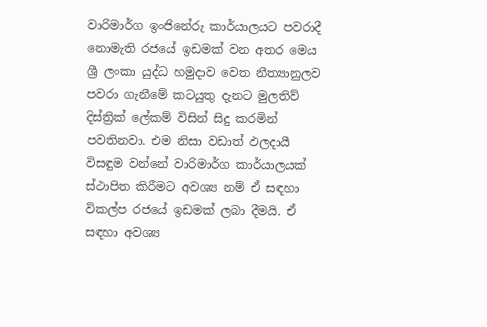වාරිමාර්ග ඉංජිනේරු කාර්යාලයට පවරාදී නොමැති රජයේ ඉඩමක් වන අතර මෙය ශ්‍රී ලංකා යුද්ධ හමුදාව වෙත නීත්‍යානුලව පවරා ගැනීමේ කටයුතු දැනට මුලතිව් දිස්ත්‍රික් ලේකම් විසින් සිදු කරමින් පවතිනවා. එම නිසා වඩාත් ඵලදායී විසඳුම වන්නේ වාරිමාර්ග කාර්යාලයක් ස්ථාපිත කිරීමට අවශ්‍ය නම් ඒ සඳහා විකල්ප රජයේ ඉඩමක් ලබා දීමයි. ඒ සඳහා අවශ්‍ය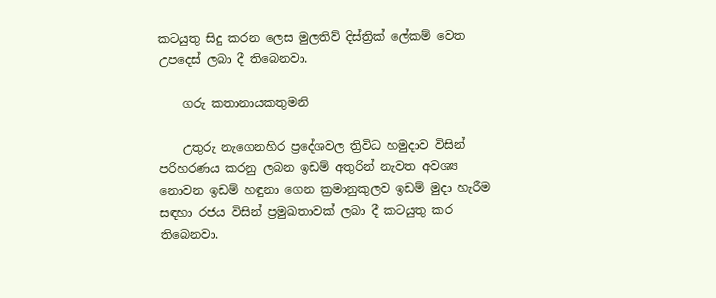කටයුතු සිදු කරන ලෙස මුලතිව් දිස්ත්‍රික් ලේකම් වෙත උපදෙස් ලබා දී තිබෙනවා.

    ගරු කතානායකතුමනි

    උතුරු නැගෙනහිර ප්‍රදේශවල ත්‍රිවිධ හමුදාව විසින් පරිහරණය කරනු ලබන ඉඩම් අතුරින් නැවත අවශ්‍ය නොවන ඉඩම් හඳුනා ගෙන ක්‍රමානුකුලව ඉඩම් මුදා හැරීම සඳහා රජය විසින් ප්‍රමුඛතාවක් ලබා දී කටයුතු කර තිබෙනවා.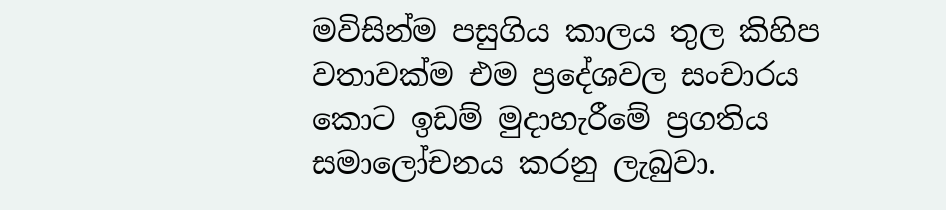මවිසින්ම පසුගිය කාලය තුල කිහිප වතාවක්ම එම ප්‍රදේශවල සංචාරය කොට ඉඩම් මුදාහැරීමේ ප්‍රගතිය සමාලෝචනය කරනු ලැබුවා.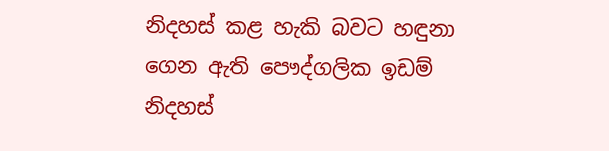නිදහස් කළ හැකි බවට හඳුනා ගෙන ඇති පෞද්ගලික ඉඩම් නිදහස්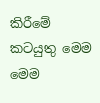කිරීමේ කටයුතු මෙම මෙම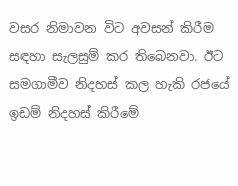වසර නිමාවන විට අවසන් කිරීම සඳහා සැලසුම් කර තිබෙනවා. ඊට සමගාමීව නිදහස් කල හැකි රජයේ ඉඩම් නිදහස් කිරීමේ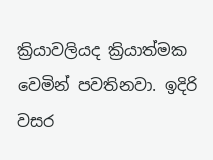ක්‍රියාවලියද ක්‍රියාත්මක වෙමින් පවතිනවා. ඉදිරි වසර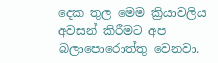දෙක තුල මෙම ක්‍රියාවලිය අවසන් කිරීමට අප බලාපොරොත්තු වෙනවා.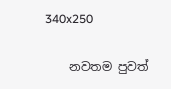340x250

    නවතම පුවත්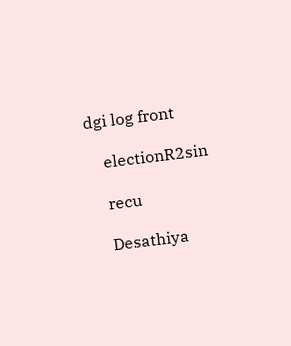dgi log front

    electionR2sin

    recu

    Desathiya